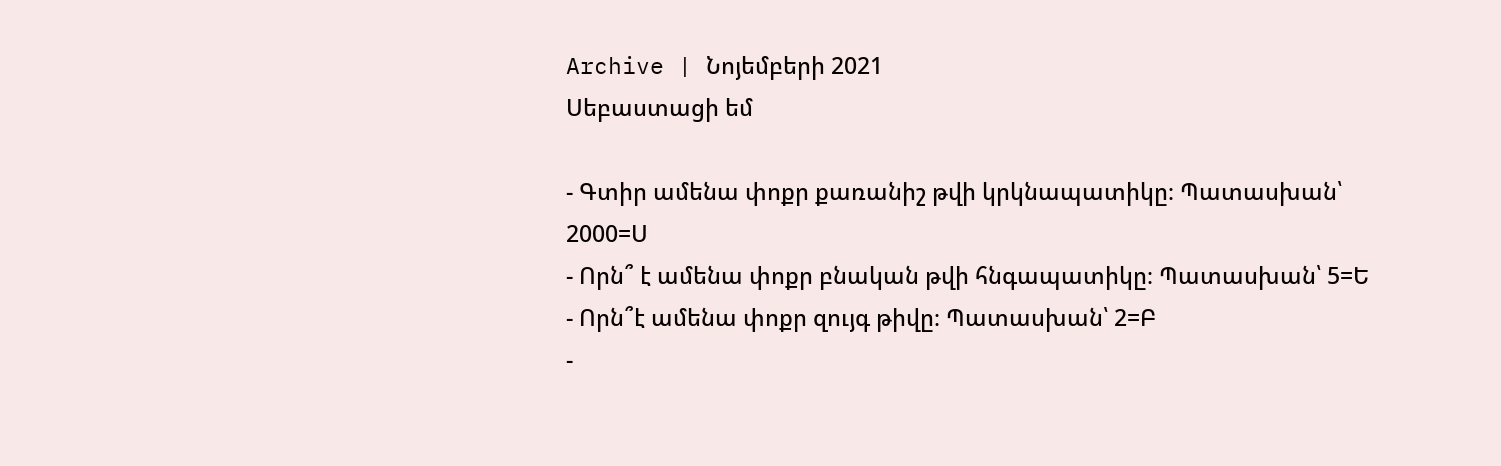Archive | Նոյեմբերի 2021
Սեբաստացի եմ

- Գտիր ամենա փոքր քառանիշ թվի կրկնապատիկը։ Պատասխան՝ 2000=Ս
- Որն՞ է ամենա փոքր բնական թվի հնգապատիկը։ Պատասխան՝ 5=Ե
- Որն՞է ամենա փոքր զույգ թիվը։ Պատասխան՝ 2=Բ
-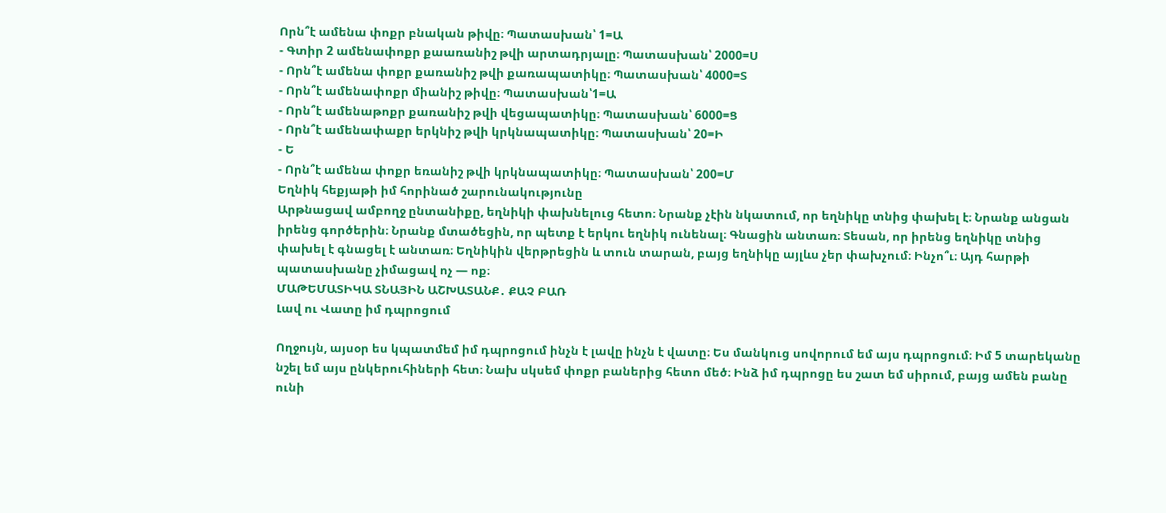Որն՞է ամենա փոքր բնական թիվը։ Պատասխան՝ 1=Ա
- Գտիր 2 ամենափոքր քաառանիշ թվի արտադրյալը։ Պատասխան՝ 2000=Ս
- Որն՞է ամենա փոքր քառանիշ թվի քառապատիկը։ Պատասխան՝ 4000=Տ
- Որն՞է ամենափոքր միանիշ թիվը։ Պատասխան՝1=Ա
- Որն՞է ամենաթոքր քառանիշ թվի վեցապատիկը։ Պատասխան՝ 6000=Ց
- Որն՞է ամենափաքր երկնիշ թվի կրկնապատիկը։ Պատասխան՝ 20=Ի
- Ե
- Որն՞է ամենա փոքր եռանիշ թվի կրկնապատիկը։ Պատասխան՝ 200=Մ
Եղնիկ հեքյաթի իմ հորինած շարունակությունը
Արթնացավ ամբողջ ընտանիքը, եղնիկի փախնելուց հետո։ Նրանք չէին նկատում, որ եղնիկը տնից փախել է։ Նրանք անցան իրենց գործերին։ Նրանք մտածեցին, որ պետք է երկու եղնիկ ունենալ։ Գնացին անտառ։ Տեսան, որ իրենց եղնիկը տնից փախել է գնացել է անտառ։ Եղնիկին վերթրեցին և տուն տարան, բայց եղնիկը այլևս չեր փախչում։ Ինչո՞ւ։ Այդ հարթի պատասխանը չիմացավ ոչ — ոք։
ՄԱԹԵՄԱՏԻԿԱ ՏՆԱՅԻՆ ԱՇԽԱՏԱՆՔ․ ՔԱՉ ԲԱՌ
Լավ ու Վատը իմ դպրոցում

Ողջույն, այսօր ես կպատմեմ իմ դպրոցում ինչն է լավը ինչն է վատը։ Ես մանկուց սովորում եմ այս դպրոցում։ Իմ 5 տարեկանը նշել եմ այս ընկերուհիների հետ։ Նախ սկսեմ փոքր բաներից հետո մեծ։ Ինձ իմ դպրոցը ես շատ եմ սիրում, բայց ամեն բանը ունի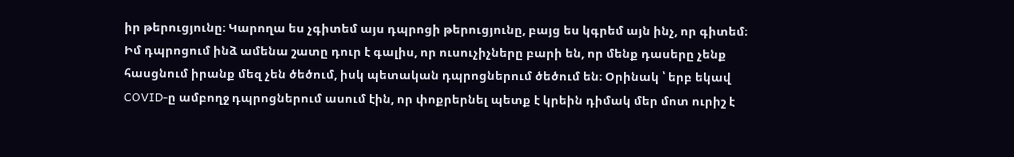իր թերուցյունը։ Կարողա ես չգիտեմ այս դպրոցի թերուցյունը, բայց ես կգրեմ այն ինչ, որ գիտեմ։ Իմ դպրոցում ինձ ամենա շատը դուր է գալիս, որ ուսուչիչները բարի են, որ մենք դասերը չենք հասցնում իրանք մեզ չեն ծեծում, իսկ պետական դպրոցներում ծեծում են։ Օրինակ ՝ երբ եկավ COVID-ը ամբողջ դպրոցներում ասում էին, որ փոքրերնել պետք է կրեին դիմակ մեր մոտ ուրիշ է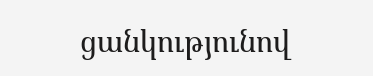ցանկությունով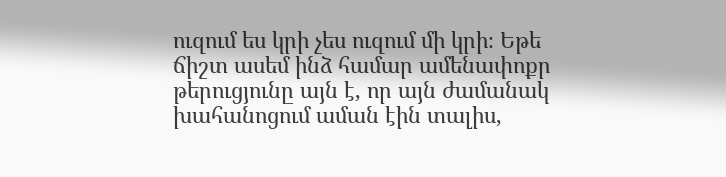ուզում ես կրի չես ուզում մի կրի։ Եթե ճիշտ ասեմ ինձ համար ամենափոքր թերուցյունը այն է, որ այն ժամանակ խահանոցում աման էին տալիս,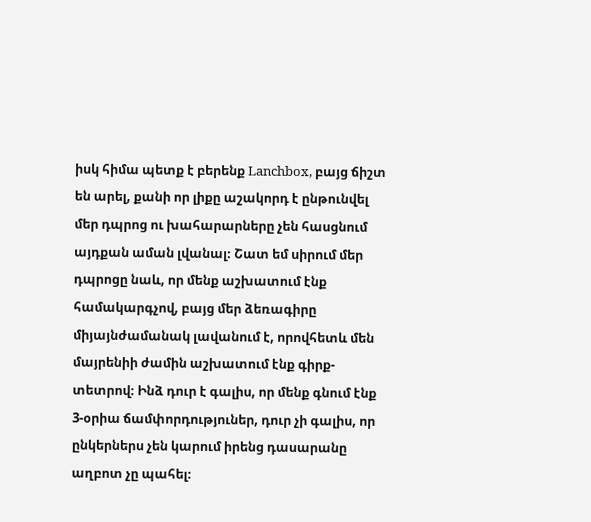իսկ հիմա պետք է բերենք Lanchbox, բայց ճիշտ են արել, քանի որ լիքը աշակորդ է ընթունվել մեր դպրոց ու խահարարները չեն հասցնում այդքան աման լվանալ։ Շատ եմ սիրում մեր դպրոցը նաև, որ մենք աշխատում էնք համակարգչով, բայց մեր ձեռագիրը միյայնժամանակ լավանում է, որովհետև մեն մայրենիի ժամին աշխատում էնք գիրք-տետրով։ Ինձ դուր է գալիս, որ մենք գնում էնք 3-օրիա ճամփորդություներ, դուր չի գալիս, որ ընկերներս չեն կարում իրենց դասարանը աղբոտ չը պահել։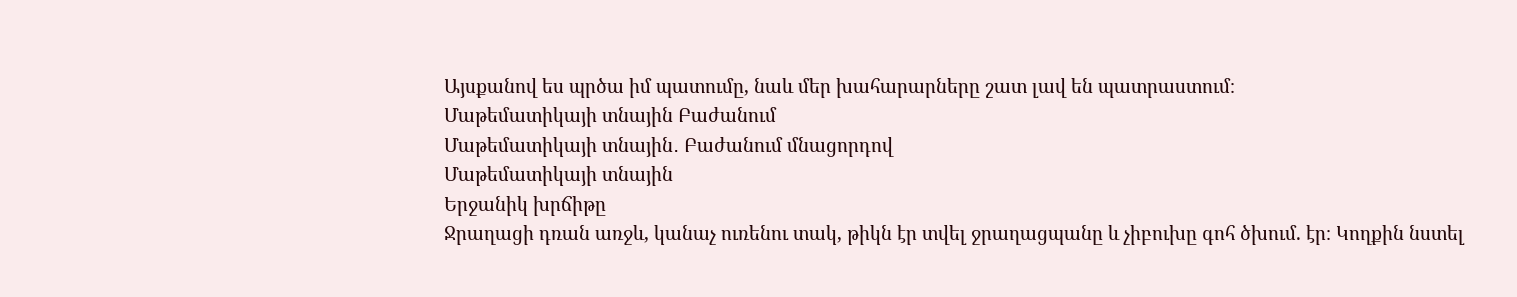Այսքանով ես պրծա իմ պատումը, նաև մեր խահարարները շատ լավ են պատրաստում։
Մաթեմատիկայի տնային Բաժանում
Մաթեմատիկայի տնային․ Բաժանում մնացորդով
Մաթեմատիկայի տնային
Երջանիկ խրճիթը
Ջրաղացի դռան առջև, կանաչ ուռենու տակ, թիկն էր տվել ջրաղացպանը և չիբուխը գոհ ծխում. էր։ Կողքին նստել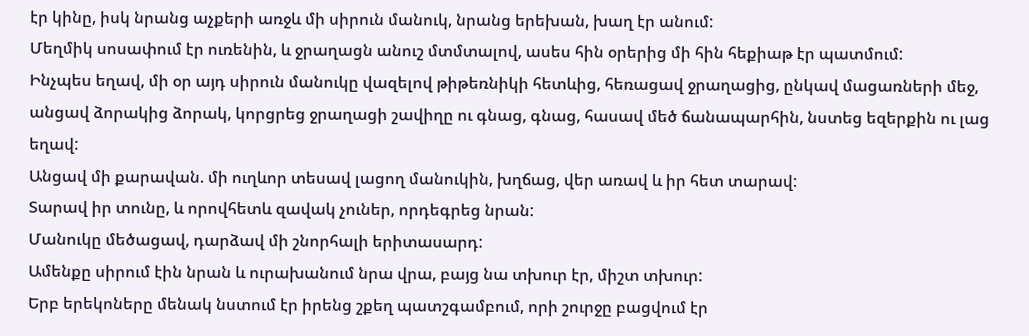էր կինը, իսկ նրանց աչքերի առջև մի սիրուն մանուկ, նրանց երեխան, խաղ էր անում:
Մեղմիկ սոսափում էր ուռենին, և ջրաղացն անուշ մտմտալով, ասես հին օրերից մի հին հեքիաթ էր պատմում:
Ինչպես եղավ, մի օր այդ սիրուն մանուկը վազելով թիթեռնիկի հետևից, հեռացավ ջրաղացից, ընկավ մացառների մեջ, անցավ ձորակից ձորակ, կորցրեց ջրաղացի շավիղը ու գնաց, գնաց, հասավ մեծ ճանապարհին, նստեց եզերքին ու լաց եղավ:
Անցավ մի քարավան. մի ուղևոր տեսավ լացող մանուկին, խղճաց, վեր առավ և իր հետ տարավ:
Տարավ իր տունը, և որովհետև զավակ չուներ, որդեգրեց նրան:
Մանուկը մեծացավ, դարձավ մի շնորհալի երիտասարդ:
Ամենքը սիրում էին նրան և ուրախանում նրա վրա, բայց նա տխուր էր, միշտ տխուր:
Երբ երեկոները մենակ նստում էր իրենց շքեղ պատշգամբում, որի շուրջը բացվում էր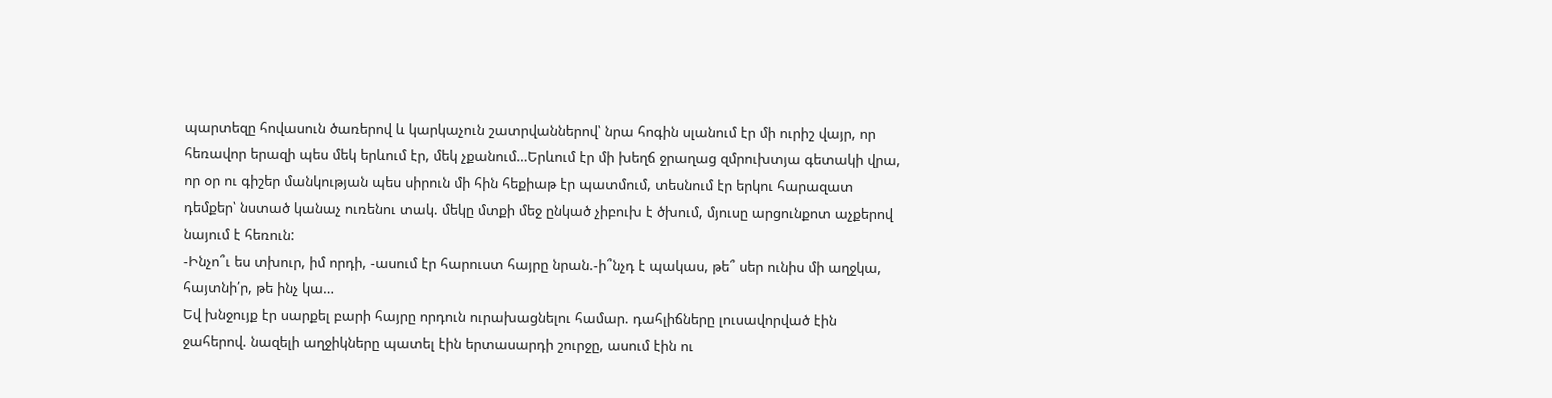պարտեզը հովասուն ծառերով և կարկաչուն շատրվաններով՝ նրա հոգին սլանում էր մի ուրիշ վայր, որ հեռավոր երազի պես մեկ երևում էր, մեկ չքանում…Երևում էր մի խեղճ ջրաղաց զմրուխտյա գետակի վրա, որ օր ու գիշեր մանկության պես սիրուն մի հին հեքիաթ էր պատմում, տեսնում էր երկու հարազատ դեմքեր՝ նստած կանաչ ուռենու տակ. մեկը մտքի մեջ ընկած չիբուխ է ծխում, մյուսը արցունքոտ աչքերով նայում է հեռուն:
-Ինչո՞ւ ես տխուր, իմ որդի, -ասում էր հարուստ հայրը նրան.-ի՞նչդ է պակաս, թե՞ սեր ունիս մի աղջկա, հայտնի՛ր, թե ինչ կա…
Եվ խնջույք էր սարքել բարի հայրը որդուն ուրախացնելու համար. դահլիճները լուսավորված էին ջահերով. նազելի աղջիկները պատել էին երտասարդի շուրջը, ասում էին ու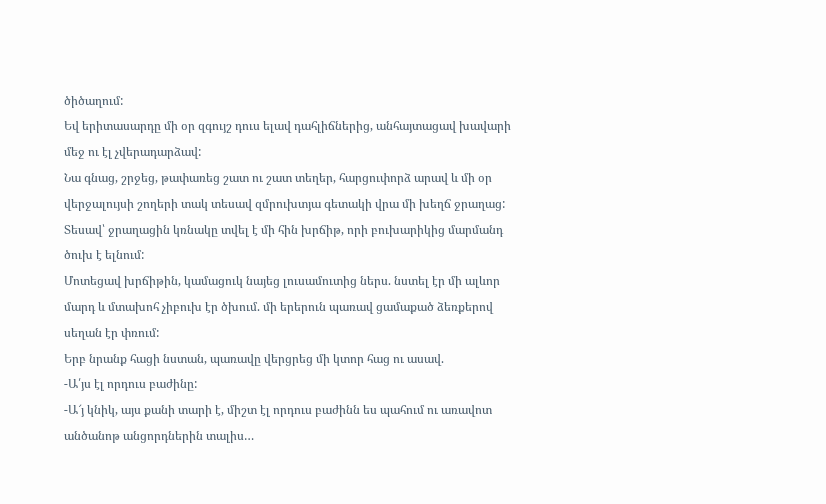ծիծաղում:
Եվ երիտասարդը մի օր զգույշ դուս ելավ դահլիճներից, անհայտացավ խավարի մեջ ու էլ չվերադարձավ:
Նա գնաց, շրջեց, թափառեց շատ ու շատ տեղեր, հարցուփորձ արավ և մի օր վերջալույսի շողերի տակ տեսավ զմրուխտյա գետակի վրա մի խեղճ ջրաղաց: Տեսավ՝ ջրաղացին կռնակը տվել է մի հին խրճիթ, որի բուխարիկից մարմանդ ծուխ է ելնում:
Մոտեցավ խրճիթին, կամացուկ նայեց լուսամուտից ներս. նստել էր մի ալևոր մարդ և մտախոհ չիբուխ էր ծխում. մի երերուն պառավ ցամաքած ձեռքերով սեղան էր փռում:
Երբ նրանք հացի նստան, պառավը վերցրեց մի կտոր հաց ու ասավ.
-Ա՛յս էլ որդուս բաժինը:
-Ա՜յ կնիկ, այս քանի տարի է, միշտ էլ որդուս բաժինն ես պահում ու առավոտ անծանոթ անցորդներին տալիս…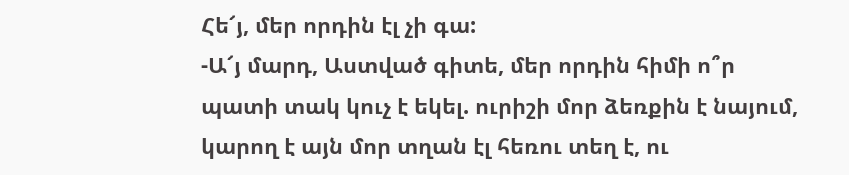Հե՜յ, մեր որդին էլ չի գա:
-Ա՜յ մարդ, Աստված գիտե, մեր որդին հիմի ո՞ր պատի տակ կուչ է եկել. ուրիշի մոր ձեռքին է նայում, կարող է այն մոր տղան էլ հեռու տեղ է, ու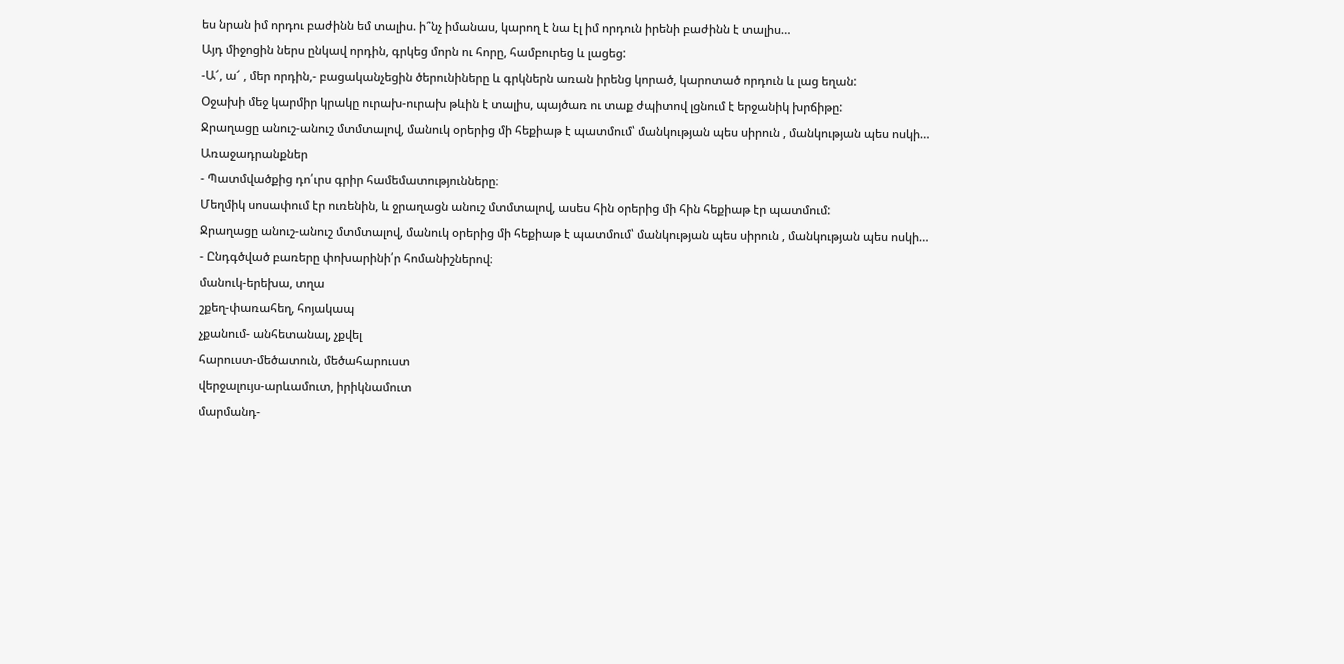ես նրան իմ որդու բաժինն եմ տալիս. ի՞նչ իմանաս, կարող է նա էլ իմ որդուն իրենի բաժինն է տալիս…
Այդ միջոցին ներս ընկավ որդին, գրկեց մորն ու հորը, համբուրեց և լացեց:
-Ա՜, ա՜ , մեր որդին,- բացականչեցին ծերունիները և գրկներն առան իրենց կորած, կարոտած որդուն և լաց եղան:
Օջախի մեջ կարմիր կրակը ուրախ-ուրախ թևին է տալիս, պայծառ ու տաք ժպիտով լցնում է երջանիկ խրճիթը:
Ջրաղացը անուշ-անուշ մտմտալով, մանուկ օրերից մի հեքիաթ է պատմում՝ մանկության պես սիրուն , մանկության պես ոսկի…
Առաջադրանքներ
- Պատմվածքից դո՛ւրս գրիր համեմատությունները։
Մեղմիկ սոսափում էր ուռենին, և ջրաղացն անուշ մտմտալով, ասես հին օրերից մի հին հեքիաթ էր պատմում:
Ջրաղացը անուշ-անուշ մտմտալով, մանուկ օրերից մի հեքիաթ է պատմում՝ մանկության պես սիրուն , մանկության պես ոսկի…
- Ընդգծված բառերը փոխարինի՛ր հոմանիշներով։
մանուկ-երեխա, տղա
շքեղ-փառահեղ, հոյակապ
չքանում- անհետանալ, չքվել
հարուստ-մեծատուն, մեծահարուստ
վերջալույս-արևամուտ, իրիկնամուտ
մարմանդ-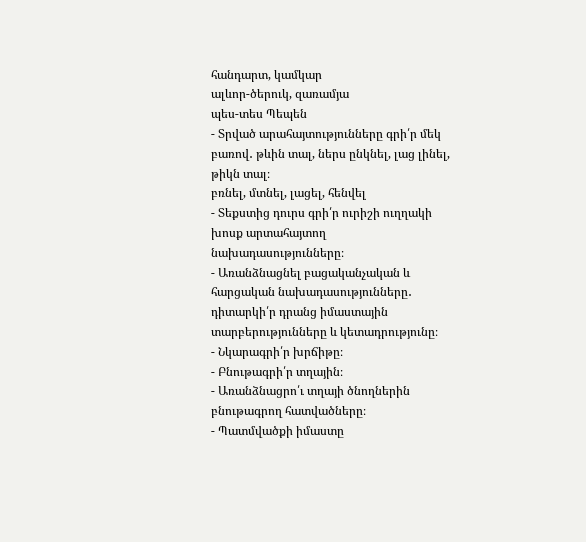հանդարտ, կամկար
ալևոր-ծերուկ, զառամյա
պես-տես Պեպեն
- Տրված արահայտությունները գրի՛ր մեկ բառով․ թևին տալ, ներս ընկնել, լաց լինել, թիկն տալ։
բռնել, մտնել, լացել, հենվել
- Տեքստից դուրս գրի՛ր ուրիշի ուղղակի խոսք արտահայտող նախադասությունները։
- Առանձնացնել բացականչական և հարցական նախադասությունները․ դիտարկի՛ր դրանց իմաստային տարբերությունները և կետադրությունը։
- Նկարագրի՛ր խրճիթը։
- Բնութագրի՛ր տղային։
- Առանձնացրո՛ւ տղայի ծնողներին բնութագրող հատվածները։
- Պատմվածքի իմաստը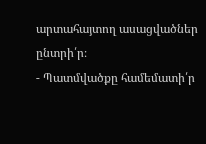արտահայտող ասացվածներ ընտրի՛ր։
- Պատմվածքը համեմատի՛ր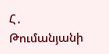Հ․ Թումանյանի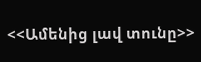<<Ամենից լավ տունը>>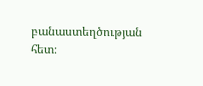բանաստեղծության հետ։